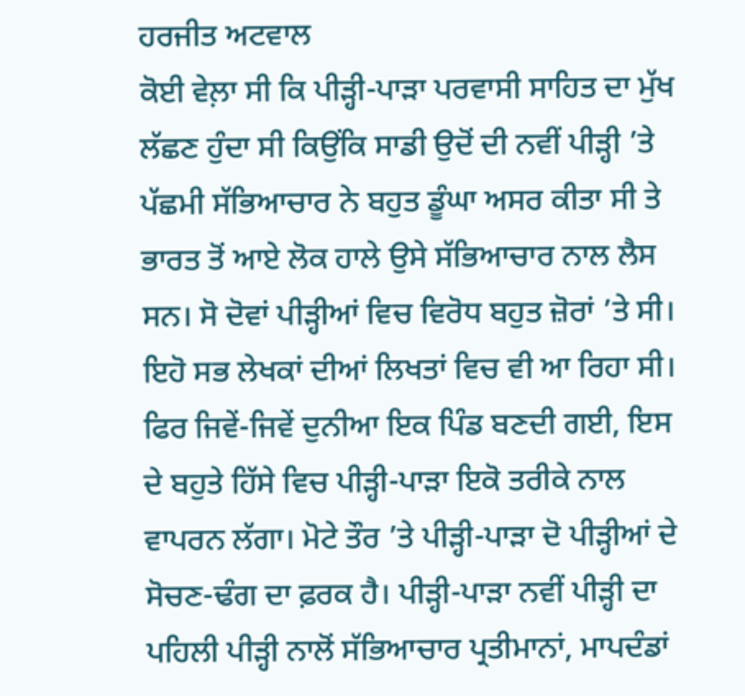ਹਰਜੀਤ ਅਟਵਾਲ
ਕੋਈ ਵੇਲ਼ਾ ਸੀ ਕਿ ਪੀੜ੍ਹੀ-ਪਾੜਾ ਪਰਵਾਸੀ ਸਾਹਿਤ ਦਾ ਮੁੱਖ ਲੱਛਣ ਹੁੰਦਾ ਸੀ ਕਿਉਂਕਿ ਸਾਡੀ ਉਦੋਂ ਦੀ ਨਵੀਂ ਪੀੜ੍ਹੀ ’ਤੇ ਪੱਛਮੀ ਸੱਭਿਆਚਾਰ ਨੇ ਬਹੁਤ ਡੂੰਘਾ ਅਸਰ ਕੀਤਾ ਸੀ ਤੇ ਭਾਰਤ ਤੋਂ ਆਏ ਲੋਕ ਹਾਲੇ ਉਸੇ ਸੱਭਿਆਚਾਰ ਨਾਲ ਲੈਸ ਸਨ। ਸੋ ਦੋਵਾਂ ਪੀੜ੍ਹੀਆਂ ਵਿਚ ਵਿਰੋਧ ਬਹੁਤ ਜ਼ੋਰਾਂ ’ਤੇ ਸੀ। ਇਹੋ ਸਭ ਲੇਖਕਾਂ ਦੀਆਂ ਲਿਖਤਾਂ ਵਿਚ ਵੀ ਆ ਰਿਹਾ ਸੀ। ਫਿਰ ਜਿਵੇਂ-ਜਿਵੇਂ ਦੁਨੀਆ ਇਕ ਪਿੰਡ ਬਣਦੀ ਗਈ, ਇਸ ਦੇ ਬਹੁਤੇ ਹਿੱਸੇ ਵਿਚ ਪੀੜ੍ਹੀ-ਪਾੜਾ ਇਕੋ ਤਰੀਕੇ ਨਾਲ ਵਾਪਰਨ ਲੱਗਾ। ਮੋਟੇ ਤੌਰ ’ਤੇ ਪੀੜ੍ਹੀ-ਪਾੜਾ ਦੋ ਪੀੜ੍ਹੀਆਂ ਦੇ ਸੋਚਣ-ਢੰਗ ਦਾ ਫ਼ਰਕ ਹੈ। ਪੀੜ੍ਹੀ-ਪਾੜਾ ਨਵੀਂ ਪੀੜ੍ਹੀ ਦਾ ਪਹਿਲੀ ਪੀੜ੍ਹੀ ਨਾਲੋਂ ਸੱਭਿਆਚਾਰ ਪ੍ਰਤੀਮਾਨਾਂ, ਮਾਪਦੰਡਾਂ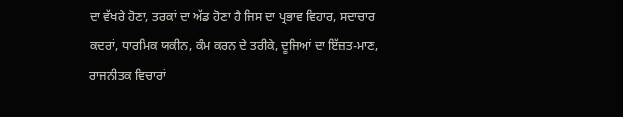ਦਾ ਵੱਖਰੇ ਹੋਣਾ, ਤਰਕਾਂ ਦਾ ਅੱਡ ਹੋਣਾ ਹੈ ਜਿਸ ਦਾ ਪ੍ਰਭਾਵ ਵਿਹਾਰ, ਸਦਾਚਾਰ ਕਦਰਾਂ, ਧਾਰਮਿਕ ਯਕੀਨ, ਕੰਮ ਕਰਨ ਦੇ ਤਰੀਕੇ, ਦੂਜਿਆਂ ਦਾ ਇੱਜ਼ਤ-ਮਾਣ, ਰਾਜਨੀਤਕ ਵਿਚਾਰਾਂ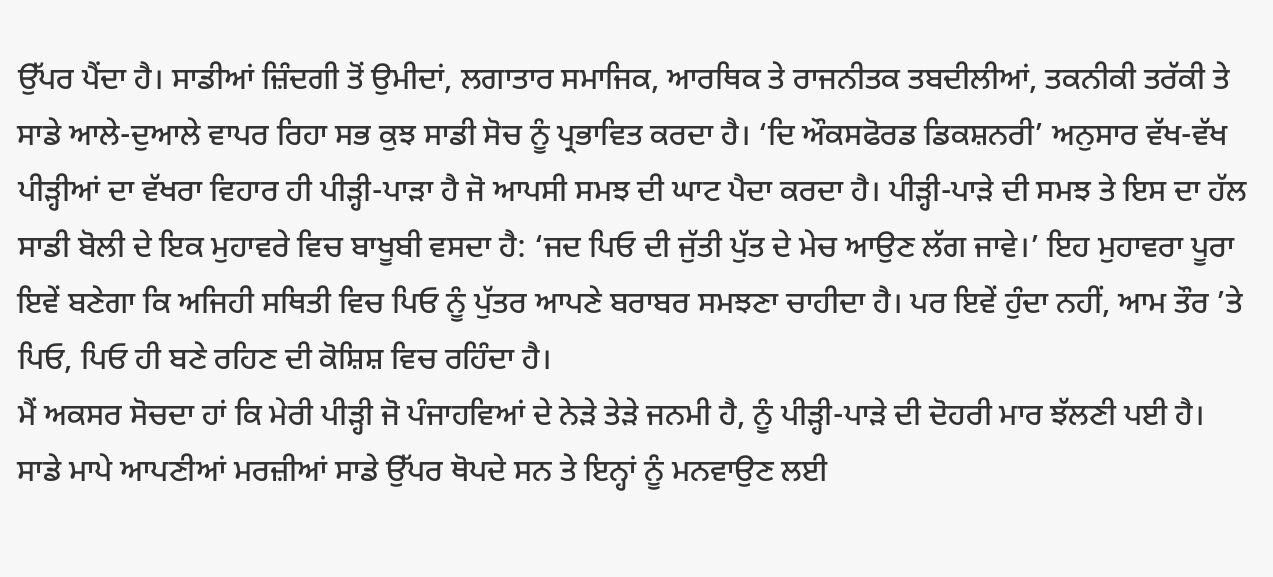ਉੱਪਰ ਪੈਂਦਾ ਹੈ। ਸਾਡੀਆਂ ਜ਼ਿੰਦਗੀ ਤੋਂ ਉਮੀਦਾਂ, ਲਗਾਤਾਰ ਸਮਾਜਿਕ, ਆਰਥਿਕ ਤੇ ਰਾਜਨੀਤਕ ਤਬਦੀਲੀਆਂ, ਤਕਨੀਕੀ ਤਰੱਕੀ ਤੇ ਸਾਡੇ ਆਲੇ-ਦੁਆਲੇ ਵਾਪਰ ਰਿਹਾ ਸਭ ਕੁਝ ਸਾਡੀ ਸੋਚ ਨੂੰ ਪ੍ਰਭਾਵਿਤ ਕਰਦਾ ਹੈ। ‘ਦਿ ਔਕਸਫੋਰਡ ਡਿਕਸ਼ਨਰੀ’ ਅਨੁਸਾਰ ਵੱਖ-ਵੱਖ ਪੀੜ੍ਹੀਆਂ ਦਾ ਵੱਖਰਾ ਵਿਹਾਰ ਹੀ ਪੀੜ੍ਹੀ-ਪਾੜਾ ਹੈ ਜੋ ਆਪਸੀ ਸਮਝ ਦੀ ਘਾਟ ਪੈਦਾ ਕਰਦਾ ਹੈ। ਪੀੜ੍ਹੀ-ਪਾੜੇ ਦੀ ਸਮਝ ਤੇ ਇਸ ਦਾ ਹੱਲ ਸਾਡੀ ਬੋਲੀ ਦੇ ਇਕ ਮੁਹਾਵਰੇ ਵਿਚ ਬਾਖੂਬੀ ਵਸਦਾ ਹੈ: ‘ਜਦ ਪਿਓ ਦੀ ਜੁੱਤੀ ਪੁੱਤ ਦੇ ਮੇਚ ਆਉਣ ਲੱਗ ਜਾਵੇ।’ ਇਹ ਮੁਹਾਵਰਾ ਪੂਰਾ ਇਵੇਂ ਬਣੇਗਾ ਕਿ ਅਜਿਹੀ ਸਥਿਤੀ ਵਿਚ ਪਿਓ ਨੂੰ ਪੁੱਤਰ ਆਪਣੇ ਬਰਾਬਰ ਸਮਝਣਾ ਚਾਹੀਦਾ ਹੈ। ਪਰ ਇਵੇਂ ਹੁੰਦਾ ਨਹੀਂ, ਆਮ ਤੌਰ ’ਤੇ ਪਿਓ, ਪਿਓ ਹੀ ਬਣੇ ਰਹਿਣ ਦੀ ਕੋਸ਼ਿਸ਼ ਵਿਚ ਰਹਿੰਦਾ ਹੈ।
ਮੈਂ ਅਕਸਰ ਸੋਚਦਾ ਹਾਂ ਕਿ ਮੇਰੀ ਪੀੜ੍ਹੀ ਜੋ ਪੰਜਾਹਵਿਆਂ ਦੇ ਨੇੜੇ ਤੇੜੇ ਜਨਮੀ ਹੈ, ਨੂੰ ਪੀੜ੍ਹੀ-ਪਾੜੇ ਦੀ ਦੋਹਰੀ ਮਾਰ ਝੱਲਣੀ ਪਈ ਹੈ। ਸਾਡੇ ਮਾਪੇ ਆਪਣੀਆਂ ਮਰਜ਼ੀਆਂ ਸਾਡੇ ਉੱਪਰ ਥੋਪਦੇ ਸਨ ਤੇ ਇਨ੍ਹਾਂ ਨੂੰ ਮਨਵਾਉਣ ਲਈ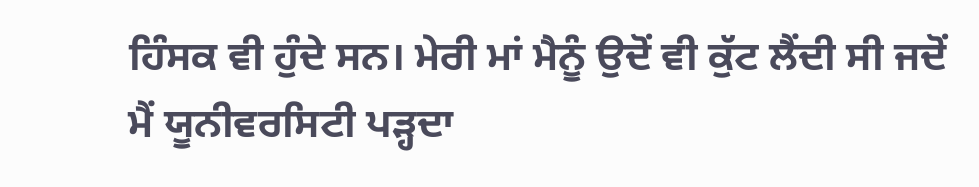ਹਿੰਸਕ ਵੀ ਹੁੰਦੇ ਸਨ। ਮੇਰੀ ਮਾਂ ਮੈਨੂੰ ਉਦੋਂ ਵੀ ਕੁੱਟ ਲੈਂਦੀ ਸੀ ਜਦੋਂ ਮੈਂ ਯੂਨੀਵਰਸਿਟੀ ਪੜ੍ਹਦਾ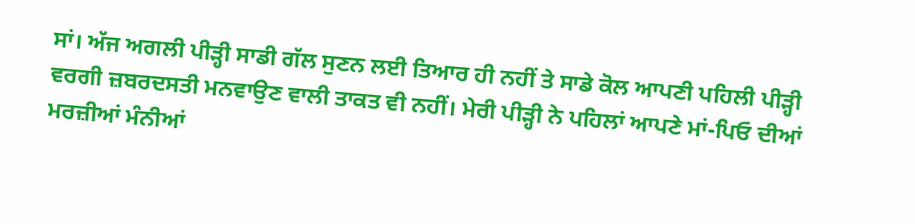ਸਾਂ। ਅੱਜ ਅਗਲੀ ਪੀੜ੍ਹੀ ਸਾਡੀ ਗੱਲ ਸੁਣਨ ਲਈ ਤਿਆਰ ਹੀ ਨਹੀਂ ਤੇ ਸਾਡੇ ਕੋਲ ਆਪਣੀ ਪਹਿਲੀ ਪੀੜ੍ਹੀ ਵਰਗੀ ਜ਼ਬਰਦਸਤੀ ਮਨਵਾਉਣ ਵਾਲੀ ਤਾਕਤ ਵੀ ਨਹੀਂ। ਮੇਰੀ ਪੀੜ੍ਹੀ ਨੇ ਪਹਿਲਾਂ ਆਪਣੇ ਮਾਂ-ਪਿਓ ਦੀਆਂ ਮਰਜ਼ੀਆਂ ਮੰਨੀਆਂ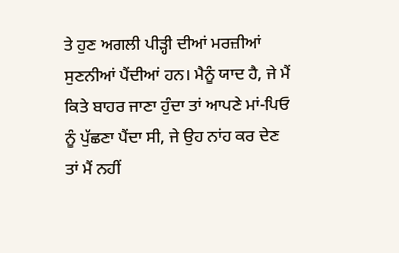ਤੇ ਹੁਣ ਅਗਲੀ ਪੀੜ੍ਹੀ ਦੀਆਂ ਮਰਜ਼ੀਆਂ ਸੁਣਨੀਆਂ ਪੈਂਦੀਆਂ ਹਨ। ਮੈਨੂੰ ਯਾਦ ਹੈ, ਜੇ ਮੈਂ ਕਿਤੇ ਬਾਹਰ ਜਾਣਾ ਹੁੰਦਾ ਤਾਂ ਆਪਣੇ ਮਾਂ-ਪਿਓ ਨੂੰ ਪੁੱਛਣਾ ਪੈਂਦਾ ਸੀ, ਜੇ ਉਹ ਨਾਂਹ ਕਰ ਦੇਣ ਤਾਂ ਮੈਂ ਨਹੀਂ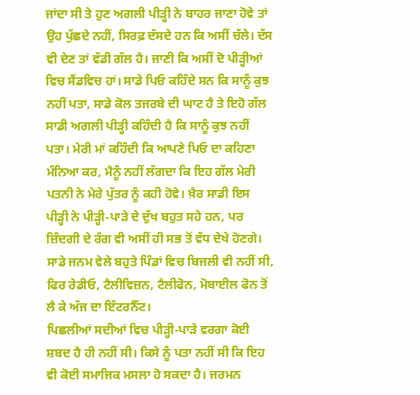ਜਾਂਦਾ ਸੀ ਤੇ ਹੁਣ ਅਗਲੀ ਪੀੜ੍ਹੀ ਨੇ ਬਾਹਰ ਜਾਣਾ ਹੋਵੇ ਤਾਂ ਉਹ ਪੁੱਛਦੇ ਨਹੀਂ, ਸਿਰਫ਼ ਦੱਸਦੇ ਹਨ ਕਿ ਅਸੀਂ ਚੱਲੇ। ਦੱਸ ਵੀ ਦੇਣ ਤਾਂ ਵੱਡੀ ਗੱਲ ਹੈ। ਜਾਣੀ ਕਿ ਅਸੀਂ ਦੋ ਪੀੜ੍ਹੀਆਂ ਵਿਚ ਸੈਂਡਵਿਚ ਹਾਂ। ਸਾਡੇ ਪਿਓ ਕਹਿੰਦੇ ਸਨ ਕਿ ਸਾਨੂੰ ਕੁਝ ਨਹੀਂ ਪਤਾ, ਸਾਡੇ ਕੋਲ ਤਜਰਬੇ ਦੀ ਘਾਟ ਹੈ ਤੇ ਇਹੋ ਗੱਲ ਸਾਡੀ ਅਗਲੀ ਪੀੜ੍ਹੀ ਕਹਿੰਦੀ ਹੈ ਕਿ ਸਾਨੂੰ ਕੁਝ ਨਹੀਂ ਪਤਾ। ਮੇਰੀ ਮਾਂ ਕਹਿੰਦੀ ਕਿ ਆਪਣੇ ਪਿਓ ਦਾ ਕਹਿਣਾ ਮੰਨਿਆ ਕਰ, ਮੈਨੂੰ ਨਹੀਂ ਲੱਗਦਾ ਕਿ ਇਹ ਗੱਲ ਮੇਰੀ ਪਤਨੀ ਨੇ ਮੇਰੇ ਪੁੱਤਰ ਨੂੰ ਕਹੀ ਹੋਵੇ। ਖ਼ੈਰ ਸਾਡੀ ਇਸ ਪੀੜ੍ਹੀ ਨੇ ਪੀੜ੍ਹੀ-ਪਾੜੇ ਦੇ ਦੁੱਖ ਬਹੁਤ ਸਹੇ ਹਨ, ਪਰ ਜ਼ਿੰਦਗੀ ਦੇ ਰੰਗ ਵੀ ਅਸੀਂ ਹੀ ਸਭ ਤੋਂ ਵੱਧ ਦੇਖੇ ਹੋਣਗੇ। ਸਾਡੇ ਜਨਮ ਵੇਲੇ ਬਹੁਤੇ ਪਿੰਡਾਂ ਵਿਚ ਬਿਜਲੀ ਵੀ ਨਹੀਂ ਸੀ, ਫਿਰ ਰੇਡੀਓ, ਟੈਲੀਵਿਜ਼ਨ, ਟੈਲੀਫੋਨ, ਮੋਬਾਈਲ ਫੋਨ ਤੋਂ ਲੈ ਕੇ ਅੱਜ ਦਾ ਇੰਟਰਨੈੱਟ।
ਪਿਛਲੀਆਂ ਸਦੀਆਂ ਵਿਚ ਪੀੜ੍ਹੀ-ਪਾੜੇ ਵਰਗਾ ਕੋਈ ਸ਼ਬਦ ਹੈ ਹੀ ਨਹੀਂ ਸੀ। ਕਿਸੇ ਨੂੰ ਪਤਾ ਨਹੀਂ ਸੀ ਕਿ ਇਹ ਵੀ ਕੋਈ ਸਮਾਜਿਕ ਮਸਲਾ ਹੋ ਸਕਦਾ ਹੈ। ਜਰਮਨ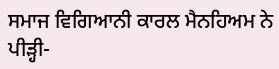ਸਮਾਜ ਵਿਗਿਆਨੀ ਕਾਰਲ ਮੈਨਹਿਅਮ ਨੇ ਪੀੜ੍ਹੀ-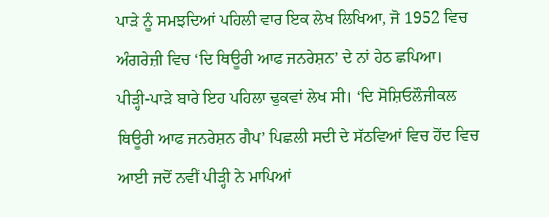ਪਾੜੇ ਨੂੰ ਸਮਝਦਿਆਂ ਪਹਿਲੀ ਵਾਰ ਇਕ ਲੇਖ ਲਿਖਿਆ, ਜੋ 1952 ਵਿਚ ਅੰਗਰੇਜ਼ੀ ਵਿਚ ‘ਦਿ ਥਿਊਰੀ ਆਫ ਜਨਰੇਸ਼ਨ’ ਦੇ ਨਾਂ ਹੇਠ ਛਪਿਆ। ਪੀੜ੍ਹੀ-ਪਾੜੇ ਬਾਰੇ ਇਹ ਪਹਿਲਾ ਢੁਕਵਾਂ ਲੇਖ ਸੀ। ‘ਦਿ ਸੋਸ਼ਿਓਲੌਜੀਕਲ ਥਿਊਰੀ ਆਫ ਜਨਰੇਸ਼ਨ ਗੈਪ’ ਪਿਛਲੀ ਸਦੀ ਦੇ ਸੱਠਵਿਆਂ ਵਿਚ ਹੋਂਦ ਵਿਚ ਆਈ ਜਦੋਂ ਨਵੀਂ ਪੀੜ੍ਹੀ ਨੇ ਮਾਪਿਆਂ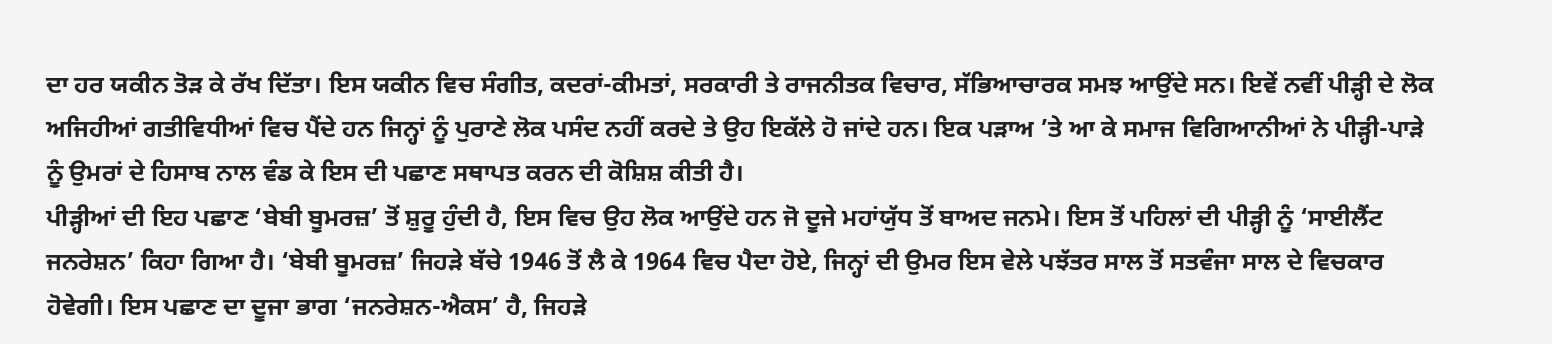ਦਾ ਹਰ ਯਕੀਨ ਤੋੜ ਕੇ ਰੱਖ ਦਿੱਤਾ। ਇਸ ਯਕੀਨ ਵਿਚ ਸੰਗੀਤ, ਕਦਰਾਂ-ਕੀਮਤਾਂ, ਸਰਕਾਰੀ ਤੇ ਰਾਜਨੀਤਕ ਵਿਚਾਰ, ਸੱਭਿਆਚਾਰਕ ਸਮਝ ਆਉਂਦੇ ਸਨ। ਇਵੇਂ ਨਵੀਂ ਪੀੜ੍ਹੀ ਦੇ ਲੋਕ ਅਜਿਹੀਆਂ ਗਤੀਵਿਧੀਆਂ ਵਿਚ ਪੈਂਦੇ ਹਨ ਜਿਨ੍ਹਾਂ ਨੂੰ ਪੁਰਾਣੇ ਲੋਕ ਪਸੰਦ ਨਹੀਂ ਕਰਦੇ ਤੇ ਉਹ ਇਕੱਲੇ ਹੋ ਜਾਂਦੇ ਹਨ। ਇਕ ਪੜਾਅ ’ਤੇ ਆ ਕੇ ਸਮਾਜ ਵਿਗਿਆਨੀਆਂ ਨੇ ਪੀੜ੍ਹੀ-ਪਾੜੇ ਨੂੰ ਉਮਰਾਂ ਦੇ ਹਿਸਾਬ ਨਾਲ ਵੰਡ ਕੇ ਇਸ ਦੀ ਪਛਾਣ ਸਥਾਪਤ ਕਰਨ ਦੀ ਕੋਸ਼ਿਸ਼ ਕੀਤੀ ਹੈ।
ਪੀੜ੍ਹੀਆਂ ਦੀ ਇਹ ਪਛਾਣ ‘ਬੇਬੀ ਬੂਮਰਜ਼’ ਤੋਂ ਸ਼ੁਰੂ ਹੁੰਦੀ ਹੈ, ਇਸ ਵਿਚ ਉਹ ਲੋਕ ਆਉਂਦੇ ਹਨ ਜੋ ਦੂਜੇ ਮਹਾਂਯੁੱਧ ਤੋਂ ਬਾਅਦ ਜਨਮੇ। ਇਸ ਤੋਂ ਪਹਿਲਾਂ ਦੀ ਪੀੜ੍ਹੀ ਨੂੰ ‘ਸਾਈਲੈਂਟ ਜਨਰੇਸ਼ਨ’ ਕਿਹਾ ਗਿਆ ਹੈ। ‘ਬੇਬੀ ਬੂਮਰਜ਼’ ਜਿਹੜੇ ਬੱਚੇ 1946 ਤੋਂ ਲੈ ਕੇ 1964 ਵਿਚ ਪੈਦਾ ਹੋਏ, ਜਿਨ੍ਹਾਂ ਦੀ ਉਮਰ ਇਸ ਵੇਲੇ ਪਝੱਤਰ ਸਾਲ ਤੋਂ ਸਤਵੰਜਾ ਸਾਲ ਦੇ ਵਿਚਕਾਰ ਹੋਵੇਗੀ। ਇਸ ਪਛਾਣ ਦਾ ਦੂਜਾ ਭਾਗ ‘ਜਨਰੇਸ਼ਨ-ਐਕਸ’ ਹੈ, ਜਿਹੜੇ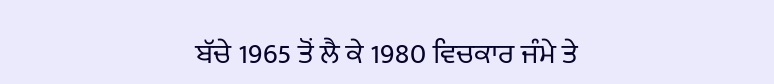ਬੱਚੇ 1965 ਤੋਂ ਲੈ ਕੇ 1980 ਵਿਚਕਾਰ ਜੰਮੇ ਤੇ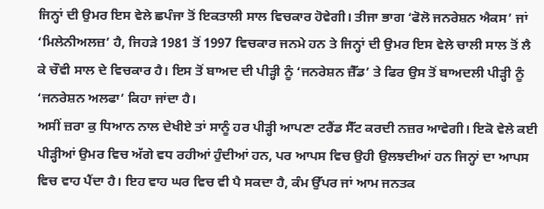ਜਿਨ੍ਹਾਂ ਦੀ ਉਮਰ ਇਸ ਵੇਲੇ ਛਪੰਜਾ ਤੋਂ ਇਕਤਾਲੀ ਸਾਲ ਵਿਚਕਾਰ ਹੋਵੇਗੀ। ਤੀਜਾ ਭਾਗ ‘ਫੋਲੋ ਜਨਰੇਸ਼ਨ ਐਕਸ’ ਜਾਂ ‘ਮਿਲੇਨੀਅਲਜ਼’ ਹੈ, ਜਿਹੜੇ 1981 ਤੋਂ 1997 ਵਿਚਕਾਰ ਜਨਮੇ ਹਨ ਤੇ ਜਿਨ੍ਹਾਂ ਦੀ ਉਮਰ ਇਸ ਵੇਲੇ ਚਾਲੀ ਸਾਲ ਤੋਂ ਲੈ ਕੇ ਚੌਵੀ ਸਾਲ ਦੇ ਵਿਚਕਾਰ ਹੈ। ਇਸ ਤੋਂ ਬਾਅਦ ਦੀ ਪੀੜ੍ਹੀ ਨੂੰ ‘ਜਨਰੇਸ਼ਨ ਜ਼ੈੱਡ’ ਤੇ ਫਿਰ ਉਸ ਤੋਂ ਬਾਅਦਲੀ ਪੀੜ੍ਹੀ ਨੂੰ ‘ਜਨਰੇਸ਼ਨ ਅਲਫਾ’ ਕਿਹਾ ਜਾਂਦਾ ਹੈ।
ਅਸੀਂ ਜ਼ਰਾ ਕੁ ਧਿਆਨ ਨਾਲ ਦੇਖੀਏ ਤਾਂ ਸਾਨੂੰ ਹਰ ਪੀੜ੍ਹੀ ਆਪਣਾ ਟਰੈਂਡ ਸੈੱਟ ਕਰਦੀ ਨਜ਼ਰ ਆਵੇਗੀ। ਇਕੋ ਵੇਲੇ ਕਈ ਪੀੜ੍ਹੀਆਂ ਉਮਰ ਵਿਚ ਅੱਗੇ ਵਧ ਰਹੀਆਂ ਹੁੰਦੀਆਂ ਹਨ, ਪਰ ਆਪਸ ਵਿਚ ਉਹੀ ਉਲਝਦੀਆਂ ਹਨ ਜਿਨ੍ਹਾਂ ਦਾ ਆਪਸ ਵਿਚ ਵਾਹ ਪੈਂਦਾ ਹੈ। ਇਹ ਵਾਹ ਘਰ ਵਿਚ ਵੀ ਪੈ ਸਕਦਾ ਹੈ, ਕੰਮ ਉੱਪਰ ਜਾਂ ਆਮ ਜਨਤਕ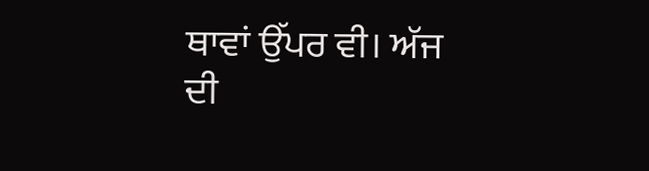ਥਾਵਾਂ ਉੱਪਰ ਵੀ। ਅੱਜ ਦੀ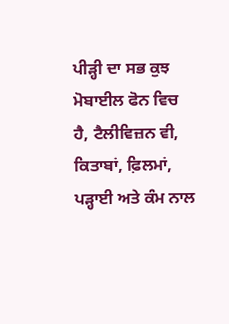ਪੀੜ੍ਹੀ ਦਾ ਸਭ ਕੁਝ ਮੋਬਾਈਲ ਫੋਨ ਵਿਚ ਹੈ, ਟੈਲੀਵਿਜ਼ਨ ਵੀ, ਕਿਤਾਬਾਂ, ਫ਼ਿਲਮਾਂ, ਪੜ੍ਹਾਈ ਅਤੇ ਕੰਮ ਨਾਲ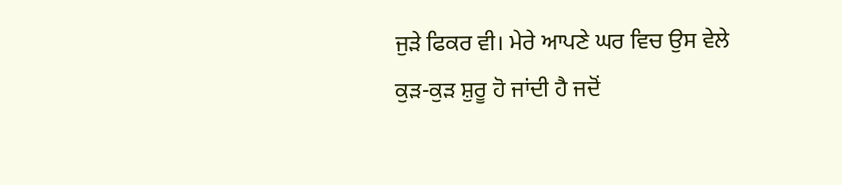ਜੁੜੇ ਫਿਕਰ ਵੀ। ਮੇਰੇ ਆਪਣੇ ਘਰ ਵਿਚ ਉਸ ਵੇਲੇ ਕੁੜ-ਕੁੜ ਸ਼ੁਰੂ ਹੋ ਜਾਂਦੀ ਹੈ ਜਦੋਂ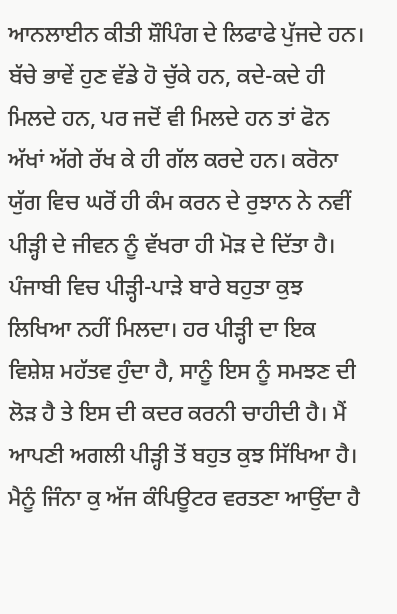ਆਨਲਾਈਨ ਕੀਤੀ ਸ਼ੌਪਿੰਗ ਦੇ ਲਿਫਾਫੇ ਪੁੱਜਦੇ ਹਨ। ਬੱਚੇ ਭਾਵੇਂ ਹੁਣ ਵੱਡੇ ਹੋ ਚੁੱਕੇ ਹਨ, ਕਦੇ-ਕਦੇ ਹੀ ਮਿਲਦੇ ਹਨ, ਪਰ ਜਦੋਂ ਵੀ ਮਿਲਦੇ ਹਨ ਤਾਂ ਫੋਨ ਅੱਖਾਂ ਅੱਗੇ ਰੱਖ ਕੇ ਹੀ ਗੱਲ ਕਰਦੇ ਹਨ। ਕਰੋਨਾ ਯੁੱਗ ਵਿਚ ਘਰੋਂ ਹੀ ਕੰਮ ਕਰਨ ਦੇ ਰੁਝਾਨ ਨੇ ਨਵੀਂ ਪੀੜ੍ਹੀ ਦੇ ਜੀਵਨ ਨੂੰ ਵੱਖਰਾ ਹੀ ਮੋੜ ਦੇ ਦਿੱਤਾ ਹੈ।
ਪੰਜਾਬੀ ਵਿਚ ਪੀੜ੍ਹੀ-ਪਾੜੇ ਬਾਰੇ ਬਹੁਤਾ ਕੁਝ ਲਿਖਿਆ ਨਹੀਂ ਮਿਲਦਾ। ਹਰ ਪੀੜ੍ਹੀ ਦਾ ਇਕ ਵਿਸ਼ੇਸ਼ ਮਹੱਤਵ ਹੁੰਦਾ ਹੈ, ਸਾਨੂੰ ਇਸ ਨੂੰ ਸਮਝਣ ਦੀ ਲੋੜ ਹੈ ਤੇ ਇਸ ਦੀ ਕਦਰ ਕਰਨੀ ਚਾਹੀਦੀ ਹੈ। ਮੈਂ ਆਪਣੀ ਅਗਲੀ ਪੀੜ੍ਹੀ ਤੋਂ ਬਹੁਤ ਕੁਝ ਸਿੱਖਿਆ ਹੈ। ਮੈਨੂੰ ਜਿੰਨਾ ਕੁ ਅੱਜ ਕੰਪਿਊਟਰ ਵਰਤਣਾ ਆਉਂਦਾ ਹੈ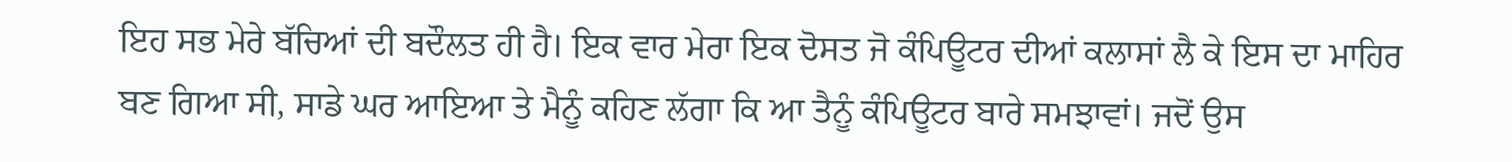ਇਹ ਸਭ ਮੇਰੇ ਬੱਚਿਆਂ ਦੀ ਬਦੌਲਤ ਹੀ ਹੈ। ਇਕ ਵਾਰ ਮੇਰਾ ਇਕ ਦੋਸਤ ਜੋ ਕੰਪਿਊਟਰ ਦੀਆਂ ਕਲਾਸਾਂ ਲੈ ਕੇ ਇਸ ਦਾ ਮਾਹਿਰ ਬਣ ਗਿਆ ਸੀ, ਸਾਡੇ ਘਰ ਆਇਆ ਤੇ ਮੈਨੂੰ ਕਹਿਣ ਲੱਗਾ ਕਿ ਆ ਤੈਨੂੰ ਕੰਪਿਊਟਰ ਬਾਰੇ ਸਮਝਾਵਾਂ। ਜਦੋਂ ਉਸ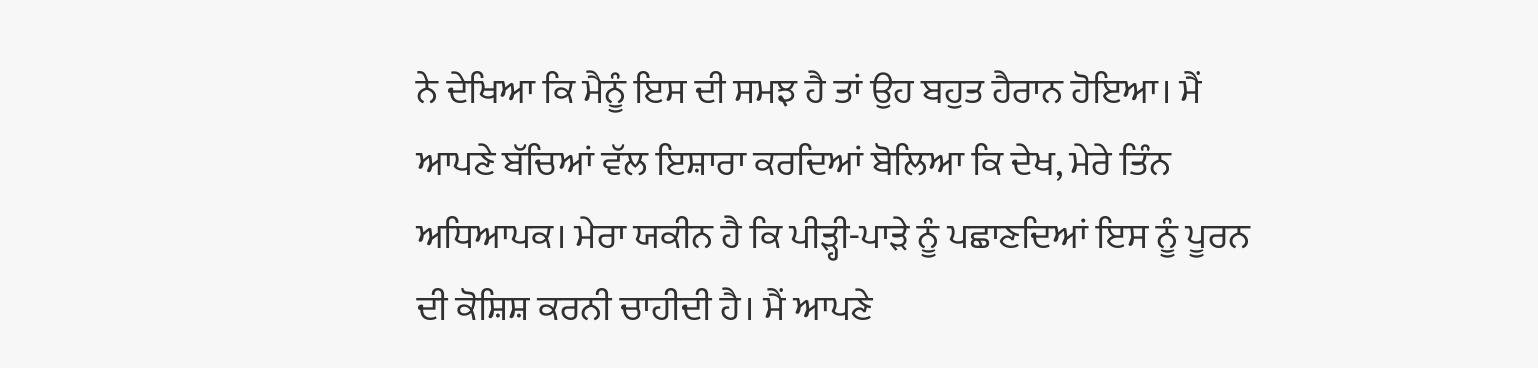ਨੇ ਦੇਖਿਆ ਕਿ ਮੈਨੂੰ ਇਸ ਦੀ ਸਮਝ ਹੈ ਤਾਂ ਉਹ ਬਹੁਤ ਹੈਰਾਨ ਹੋਇਆ। ਮੈਂ ਆਪਣੇ ਬੱਚਿਆਂ ਵੱਲ ਇਸ਼ਾਰਾ ਕਰਦਿਆਂ ਬੋਲਿਆ ਕਿ ਦੇਖ, ਮੇਰੇ ਤਿੰਨ ਅਧਿਆਪਕ। ਮੇਰਾ ਯਕੀਨ ਹੈ ਕਿ ਪੀੜ੍ਹੀ-ਪਾੜੇ ਨੂੰ ਪਛਾਣਦਿਆਂ ਇਸ ਨੂੰ ਪੂਰਨ ਦੀ ਕੋਸ਼ਿਸ਼ ਕਰਨੀ ਚਾਹੀਦੀ ਹੈ। ਮੈਂ ਆਪਣੇ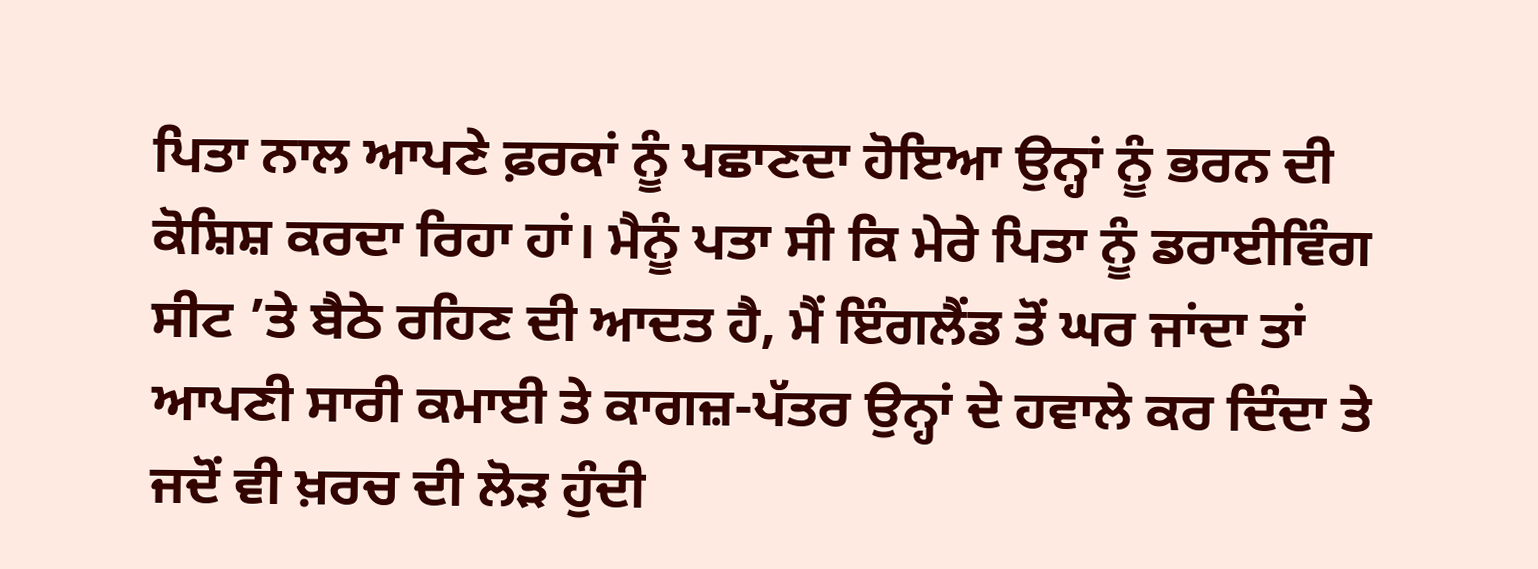ਪਿਤਾ ਨਾਲ ਆਪਣੇ ਫ਼ਰਕਾਂ ਨੂੰ ਪਛਾਣਦਾ ਹੋਇਆ ਉਨ੍ਹਾਂ ਨੂੰ ਭਰਨ ਦੀ ਕੋਸ਼ਿਸ਼ ਕਰਦਾ ਰਿਹਾ ਹਾਂ। ਮੈਨੂੰ ਪਤਾ ਸੀ ਕਿ ਮੇਰੇ ਪਿਤਾ ਨੂੰ ਡਰਾਈਵਿੰਗ ਸੀਟ ’ਤੇ ਬੈਠੇ ਰਹਿਣ ਦੀ ਆਦਤ ਹੈ, ਮੈਂ ਇੰਗਲੈਂਡ ਤੋਂ ਘਰ ਜਾਂਦਾ ਤਾਂ ਆਪਣੀ ਸਾਰੀ ਕਮਾਈ ਤੇ ਕਾਗਜ਼-ਪੱਤਰ ਉਨ੍ਹਾਂ ਦੇ ਹਵਾਲੇ ਕਰ ਦਿੰਦਾ ਤੇ ਜਦੋਂ ਵੀ ਖ਼ਰਚ ਦੀ ਲੋੜ ਹੁੰਦੀ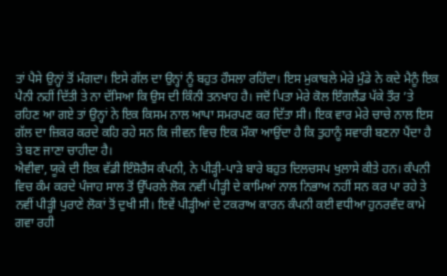ਤਾਂ ਪੈਸੇ ਉਨ੍ਹਾਂ ਤੋਂ ਮੰਗਦਾ। ਇਸੇ ਗੱਲ ਦਾ ਉਨ੍ਹਾਂ ਨੂੰ ਬਹੁਤ ਹੌਸਲਾ ਰਹਿੰਦਾ। ਇਸ ਮੁਕਾਬਲੇ ਮੇਰੇ ਮੁੰਡੇ ਨੇ ਕਦੇ ਮੈਨੂੰ ਇਕ ਪੈਨੀ ਨਹੀਂ ਦਿੱਤੀ ਤੇ ਨਾ ਦੱਸਿਆ ਕਿ ਉਸ ਦੀ ਕਿੰਨੀ ਤਨਖਾਹ ਹੈ। ਜਦੋਂ ਪਿਤਾ ਮੇਰੇ ਕੋਲ ਇੰਗਲੈਂਡ ਪੱਕੇ ਤੌਰ ’ਤੇ ਰਹਿਣ ਆ ਗਏ ਤਾਂ ਉਨ੍ਹਾਂ ਨੇ ਇਕ ਕਿਸਮ ਨਾਲ ਆਪਾ ਸਮਰਪਣ ਕਰ ਦਿੱਤਾ ਸੀ। ਇਕ ਵਾਰ ਮੇਰੇ ਚਾਚੇ ਨਾਲ ਇਸ ਗੱਲ ਦਾ ਜ਼ਿਕਰ ਕਰਦੇ ਕਹਿ ਰਹੇ ਸਨ ਕਿ ਜੀਵਨ ਵਿਚ ਇਕ ਮੌਕਾ ਆਉਂਦਾ ਹੈ ਕਿ ਤੁਹਾਨੂੰ ਸਵਾਰੀ ਬਣਨਾ ਪੈਂਦਾ ਹੈ ਤੇ ਬਣ ਜਾਣਾ ਚਾਹੀਦਾ ਹੈ।
ਐਵੀਵਾ, ਯੂਕੇ ਦੀ ਇਕ ਵੱਡੀ ਇੰਸ਼ੋਰੈਂਸ ਕੰਪਨੀ, ਨੇ ਪੀੜ੍ਹੀ-ਪਾੜੇ ਬਾਰੇ ਬਹੁਤ ਦਿਲਚਸਪ ਖੁਲਾਸੇ ਕੀਤੇ ਹਨ। ਕੰਪਨੀ ਵਿਚ ਕੰਮ ਕਰਦੇ ਪੰਜਾਹ ਸਾਲ ਤੋਂ ਉੱਪਰਲੇ ਲੋਕ ਨਵੀਂ ਪੀੜ੍ਹੀ ਦੇ ਕਾਮਿਆਂ ਨਾਲ ਨਿਭਾਅ ਨਹੀਂ ਸਨ ਕਰ ਪਾ ਰਹੇ ਤੇ ਨਵੀਂ ਪੀੜ੍ਹੀ ਪੁਰਾਣੇ ਲੋਕਾਂ ਤੋਂ ਦੁਖੀ ਸੀ। ਇਵੇਂ ਪੀੜ੍ਹੀਆਂ ਦੇ ਟਕਰਾਅ ਕਾਰਨ ਕੰਪਨੀ ਕਈ ਵਧੀਆ ਹੁਨਰਵੰਦ ਕਾਮੇ ਗਵਾ ਰਹੀ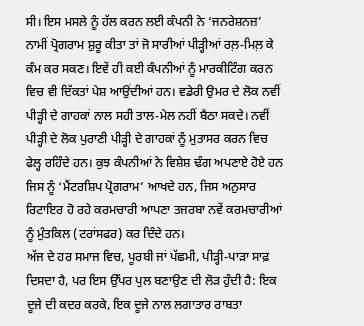ਸੀ। ਇਸ ਮਸਲੇ ਨੂੰ ਹੱਲ ਕਰਨ ਲਈ ਕੰਪਨੀ ਨੇ ‘ਜਨਰੇਸ਼ਨਜ਼’ ਨਾਮੀਂ ਪ੍ਰੋਗਰਾਮ ਸ਼ੁਰੂ ਕੀਤਾ ਤਾਂ ਜੋ ਸਾਰੀਆਂ ਪੀੜ੍ਹੀਆਂ ਰਲ਼-ਮਿਲ਼ ਕੇ ਕੰਮ ਕਰ ਸਕਣ। ਇਵੇਂ ਹੀ ਕਈ ਕੰਪਨੀਆਂ ਨੂੰ ਮਾਰਕੀਟਿੰਗ ਕਰਨ ਵਿਚ ਵੀ ਦਿੱਕਤਾਂ ਪੇਸ਼ ਆਉਂਦੀਆਂ ਹਨ। ਵਡੇਰੀ ਉਮਰ ਦੇ ਲੋਕ ਨਵੀਂ ਪੀੜ੍ਹੀ ਦੇ ਗਾਹਕਾਂ ਨਾਲ ਸਹੀ ਤਾਲ-ਮੇਲ ਨਹੀਂ ਬੈਠਾ ਸਕਦੇ। ਨਵੀਂ ਪੀੜ੍ਹੀ ਦੇ ਲੋਕ ਪੁਰਾਣੀ ਪੀੜ੍ਹੀ ਦੇ ਗਾਹਕਾਂ ਨੂੰ ਮੁਤਾਸਰ ਕਰਨ ਵਿਚ ਫੇਲ੍ਹ ਰਹਿੰਦੇ ਹਨ। ਕੁਝ ਕੰਪਨੀਆਂ ਨੇ ਵਿਸ਼ੇਸ਼ ਢੰਗ ਅਪਣਾਏ ਹੋਏ ਹਨ ਜਿਸ ਨੂੰ ‘ਮੈਂਟਰਸ਼ਿਪ ਪ੍ਰੋਗਰਾਮ’ ਆਖਦੇ ਹਨ, ਜਿਸ ਅਨੁਸਾਰ ਰਿਟਾਇਰ ਹੋ ਰਹੇ ਕਰਮਚਾਰੀ ਆਪਣਾ ਤਜਰਬਾ ਨਵੇਂ ਕਰਮਚਾਰੀਆਂ ਨੂੰ ਮੁੰਤਕਿਲ (ਟਰਾਂਸਫਰ) ਕਰ ਦਿੰਦੇ ਹਨ।
ਅੱਜ ਦੇ ਹਰ ਸਮਾਜ ਵਿਚ, ਪੂਰਬੀ ਜਾਂ ਪੱਛਮੀ, ਪੀੜ੍ਹੀ-ਪਾੜਾ ਸਾਫ਼ ਦਿਸਦਾ ਹੈ, ਪਰ ਇਸ ਉੱਪਰ ਪੁਲ ਬਣਾਉਣ ਦੀ ਲੋੜ ਹੁੰਦੀ ਹੈ: ਇਕ ਦੂਜੇ ਦੀ ਕਦਰ ਕਰਕੇ, ਇਕ ਦੂਜੇ ਨਾਲ ਲਗਾਤਾਰ ਰਾਬਤਾ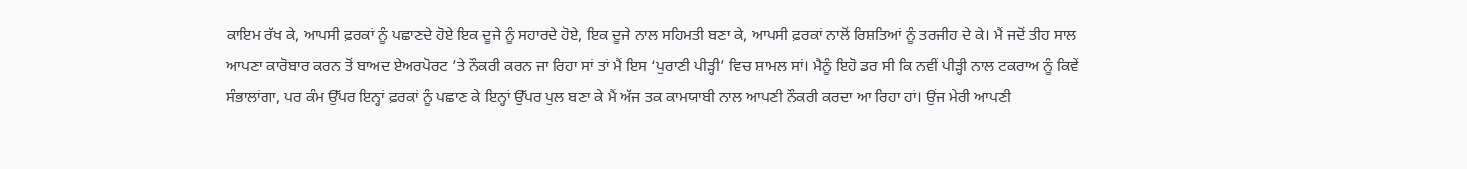ਕਾਇਮ ਰੱਖ ਕੇ, ਆਪਸੀ ਫ਼ਰਕਾਂ ਨੂੰ ਪਛਾਣਦੇ ਹੋਏ ਇਕ ਦੂਜੇ ਨੂੰ ਸਹਾਰਦੇ ਹੋਏ, ਇਕ ਦੂਜੇ ਨਾਲ ਸਹਿਮਤੀ ਬਣਾ ਕੇ, ਆਪਸੀ ਫ਼ਰਕਾਂ ਨਾਲੋਂ ਰਿਸ਼ਤਿਆਂ ਨੂੰ ਤਰਜੀਹ ਦੇ ਕੇ। ਮੈਂ ਜਦੋਂ ਤੀਹ ਸਾਲ ਆਪਣਾ ਕਾਰੋਬਾਰ ਕਰਨ ਤੋਂ ਬਾਅਦ ਏਅਰਪੋਰਟ ’ਤੇ ਨੌਕਰੀ ਕਰਨ ਜਾ ਰਿਹਾ ਸਾਂ ਤਾਂ ਮੈਂ ਇਸ ‘ਪੁਰਾਣੀ ਪੀੜ੍ਹੀ’ ਵਿਚ ਸ਼ਾਮਲ ਸਾਂ। ਮੈਨੂੰ ਇਹੋ ਡਰ ਸੀ ਕਿ ਨਵੀਂ ਪੀੜ੍ਹੀ ਨਾਲ ਟਕਰਾਅ ਨੂੰ ਕਿਵੇਂ ਸੰਭਾਲਾਂਗਾ, ਪਰ ਕੰਮ ਉੱਪਰ ਇਨ੍ਹਾਂ ਫ਼ਰਕਾਂ ਨੂੰ ਪਛਾਣ ਕੇ ਇਨ੍ਹਾਂ ਉੱਪਰ ਪੁਲ ਬਣਾ ਕੇ ਮੈਂ ਅੱਜ ਤਕ ਕਾਮਯਾਬੀ ਨਾਲ ਆਪਣੀ ਨੌਕਰੀ ਕਰਦਾ ਆ ਰਿਹਾ ਹਾਂ। ਉਂਜ ਮੇਰੀ ਆਪਣੀ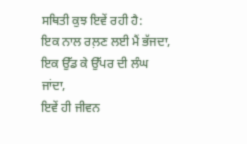ਸਥਿਤੀ ਕੁਝ ਇਵੇਂ ਰਹੀ ਹੈ:
ਇਕ ਨਾਲ ਰਲ਼ਣ ਲਈ ਮੈਂ ਭੱਜਦਾ,
ਇਕ ਉੱਡ ਕੇ ਉੱਪਰ ਦੀ ਲੰਘ ਜਾਂਦਾ,
ਇਵੇਂ ਹੀ ਜੀਵਨ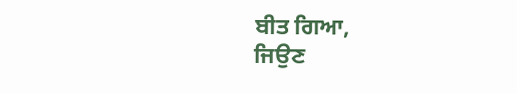ਬੀਤ ਗਿਆ,
ਜਿਉਣ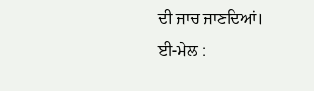ਦੀ ਜਾਚ ਜਾਣਦਿਆਂ।
ਈ-ਮੇਲ :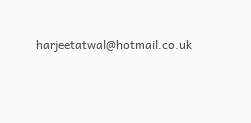harjeetatwal@hotmail.co.uk